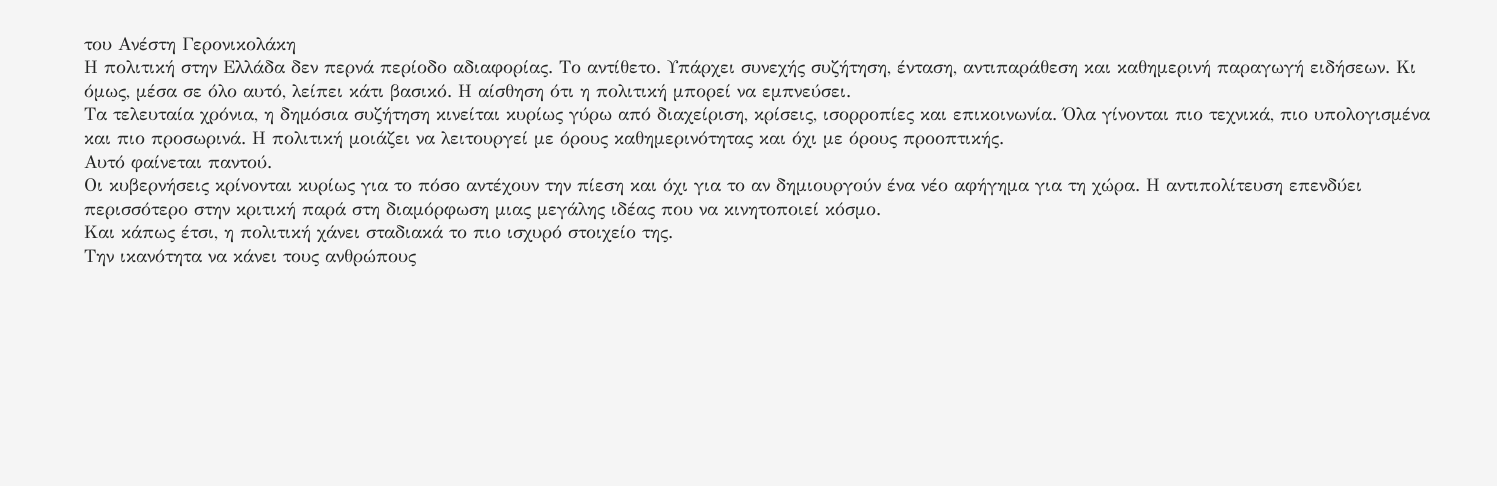του Ανέστη Γερονικολάκη
Η πολιτική στην Ελλάδα δεν περνά περίοδο αδιαφορίας. Το αντίθετο. Υπάρχει συνεχής συζήτηση, ένταση, αντιπαράθεση και καθημερινή παραγωγή ειδήσεων. Κι όμως, μέσα σε όλο αυτό, λείπει κάτι βασικό. Η αίσθηση ότι η πολιτική μπορεί να εμπνεύσει.
Τα τελευταία χρόνια, η δημόσια συζήτηση κινείται κυρίως γύρω από διαχείριση, κρίσεις, ισορροπίες και επικοινωνία. Όλα γίνονται πιο τεχνικά, πιο υπολογισμένα και πιο προσωρινά. Η πολιτική μοιάζει να λειτουργεί με όρους καθημερινότητας και όχι με όρους προοπτικής.
Αυτό φαίνεται παντού.
Οι κυβερνήσεις κρίνονται κυρίως για το πόσο αντέχουν την πίεση και όχι για το αν δημιουργούν ένα νέο αφήγημα για τη χώρα. Η αντιπολίτευση επενδύει περισσότερο στην κριτική παρά στη διαμόρφωση μιας μεγάλης ιδέας που να κινητοποιεί κόσμο.
Και κάπως έτσι, η πολιτική χάνει σταδιακά το πιο ισχυρό στοιχείο της.
Την ικανότητα να κάνει τους ανθρώπους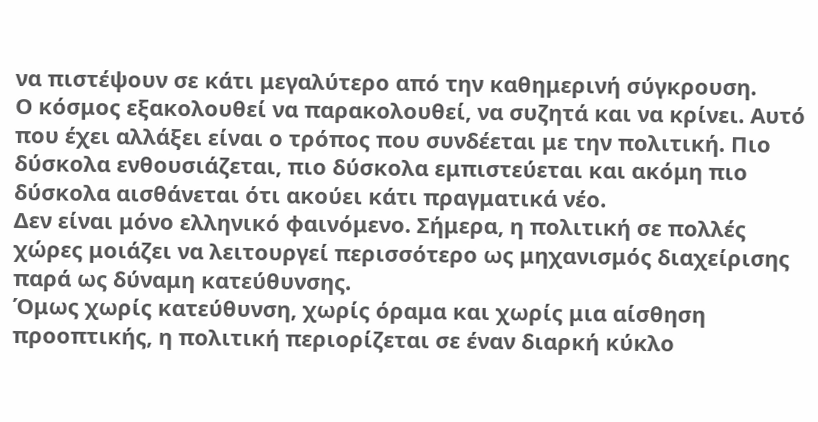να πιστέψουν σε κάτι μεγαλύτερο από την καθημερινή σύγκρουση.
Ο κόσμος εξακολουθεί να παρακολουθεί, να συζητά και να κρίνει. Αυτό που έχει αλλάξει είναι ο τρόπος που συνδέεται με την πολιτική. Πιο δύσκολα ενθουσιάζεται, πιο δύσκολα εμπιστεύεται και ακόμη πιο δύσκολα αισθάνεται ότι ακούει κάτι πραγματικά νέο.
Δεν είναι μόνο ελληνικό φαινόμενο. Σήμερα, η πολιτική σε πολλές χώρες μοιάζει να λειτουργεί περισσότερο ως μηχανισμός διαχείρισης παρά ως δύναμη κατεύθυνσης.
Όμως χωρίς κατεύθυνση, χωρίς όραμα και χωρίς μια αίσθηση προοπτικής, η πολιτική περιορίζεται σε έναν διαρκή κύκλο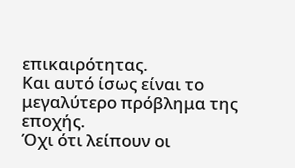επικαιρότητας.
Και αυτό ίσως είναι το μεγαλύτερο πρόβλημα της εποχής.
Όχι ότι λείπουν οι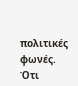πολιτικές φωνές.
Ότι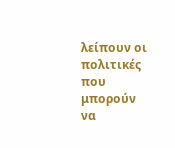λείπουν οι πολιτικές που μπορούν να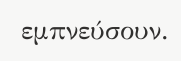εμπνεύσουν.